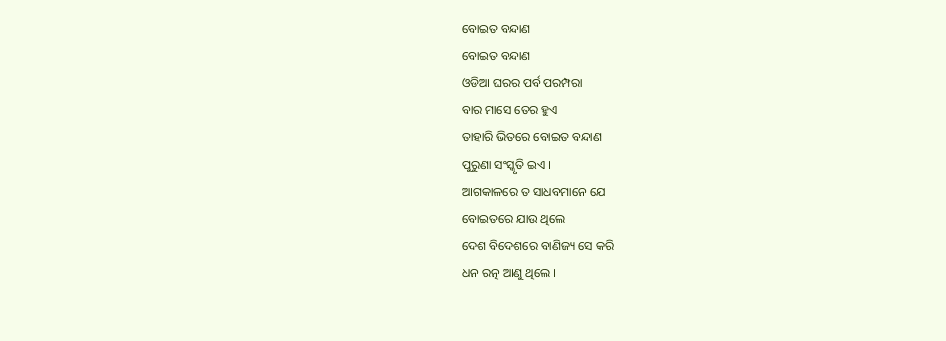ବୋଇତ ବନ୍ଦାଣ
ବୋଇତ ବନ୍ଦାଣ
ଓଡିଆ ଘରର ପର୍ବ ପରମ୍ପରା
ବାର ମାସେ ତେର ହୁଏ
ତାହାରି ଭିତରେ ବୋଇତ ବନ୍ଦାଣ
ପୁରୁଣା ସଂସ୍କୃତି ଇଏ ।
ଆଗକାଳରେ ତ ସାଧବମାନେ ଯେ
ବୋଇତରେ ଯାଉ ଥିଲେ
ଦେଶ ବିଦେଶରେ ବାଣିଜ୍ୟ ସେ କରି
ଧନ ରତ୍ନ ଆଣୁ ଥିଲେ ।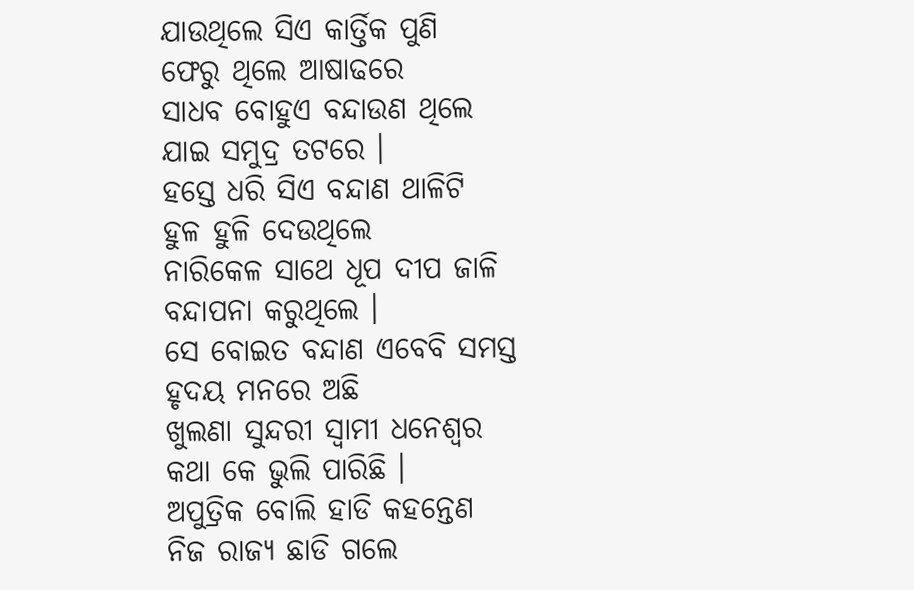ଯାଉଥିଲେ ସିଏ କାର୍ତ୍ତିକ ପୁଣି
ଫେରୁ ଥିଲେ ଆଷାଢରେ
ସାଧବ ବୋହୁଏ ବନ୍ଦାଉଣ ଥିଲେ
ଯାଇ ସମୁଦ୍ର ତଟରେ ।
ହସ୍ତେ ଧରି ସିଏ ବନ୍ଦାଣ ଥାଳିଟି
ହୁଳ ହୁଳି ଦେଉଥିଲେ
ନାରିକେଳ ସାଥେ ଧୂପ ଦୀପ ଜାଳି
ବନ୍ଦାପନା କରୁଥିଲେ ।
ସେ ବୋଇତ ବନ୍ଦାଣ ଏବେବି ସମସ୍ତ
ହୃଦୟ ମନରେ ଅଛି
ଖୁଲଣା ସୁନ୍ଦରୀ ସ୍ବାମୀ ଧନେଶ୍ବର
କଥା କେ ଭୁଲି ପାରିଛି ।
ଅପୁତ୍ରିକ ବୋଲି ହାଡି କହନ୍ତେଣ
ନିଜ ରାଜ୍ୟ ଛାଡି ଗଲେ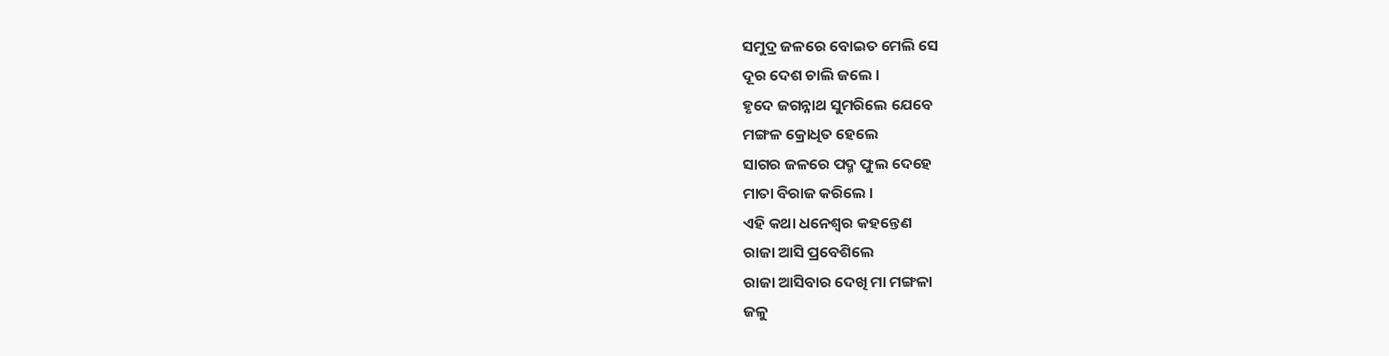ସମୁଦ୍ର ଜଳରେ ବୋଇତ ମେଲି ସେ
ଦୂର ଦେଶ ଚାଲି ଜଲେ ।
ହୃଦେ ଜଗନ୍ନାଥ ସୁମରିଲେ ଯେବେ
ମଙ୍ଗଳ କ୍ରୋଧିତ ହେଲେ
ସାଗର ଜଳରେ ପଦ୍ମ ଫୁଲ ଦେହେ
ମାତା ବିରାଜ କରିଲେ ।
ଏହି କଥା ଧନେଶ୍ବର କହନ୍ତେଣ
ରାଜା ଆସି ପ୍ରବେଶିଲେ
ରାଜା ଆସିବାର ଦେଖି ମା ମଙ୍ଗଳା
ଜଳୁ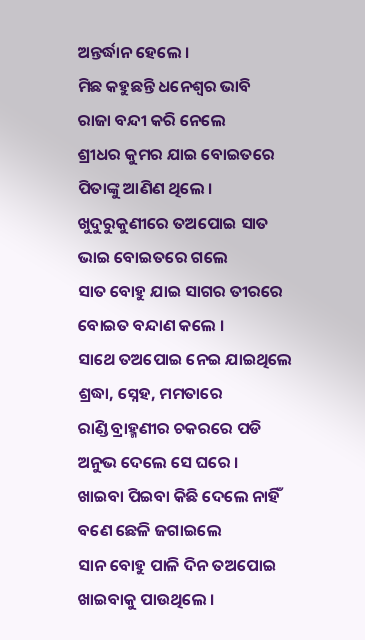ଅନ୍ତର୍ଦ୍ଧାନ ହେଲେ ।
ମିଛ କହୁଛନ୍ତି ଧନେଶ୍ବର ଭାବି
ରାଜା ବନ୍ଦୀ କରି ନେଲେ
ଶ୍ରୀଧର କୁମର ଯାଇ ବୋଇତରେ
ପିତାଙ୍କୁ ଆଣିଣ ଥିଲେ ।
ଖୁଦୁରୁକୁଣୀରେ ତଅପୋଇ ସାତ
ଭାଇ ବୋଇତରେ ଗଲେ
ସାତ ବୋହୁ ଯାଇ ସାଗର ତୀରରେ
ବୋଇତ ବନ୍ଦାଣ କଲେ ।
ସାଥେ ତଅପୋଇ ନେଇ ଯାଇଥିଲେ
ଶ୍ରଦ୍ଧା, ସ୍ନେହ, ମମତାରେ
ରାଣ୍ଡି ବ୍ରାହ୍ମଣୀର ଚକରରେ ପଡି
ଅନୁଭ ଦେଲେ ସେ ଘରେ ।
ଖାଇବା ପିଇବା କିଛି ଦେଲେ ନାହିଁ
ବଣେ ଛେଳି ଜଗାଇଲେ
ସାନ ବୋହୁ ପାଳି ଦିନ ତଅପୋଇ
ଖାଇବାକୁ ପାଉଥିଲେ ।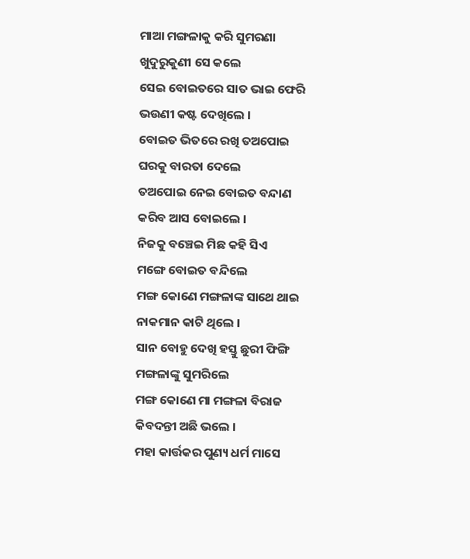ମାଆ ମଙ୍ଗଳାକୁ କରି ସୁମରଣା
ଖୁଦୁରୁକୁଣୀ ସେ କଲେ
ସେଇ ବୋଇତରେ ସାତ ଭାଇ ଫେରି
ଭଉଣୀ କଷ୍ଟ ଦେଖିଲେ ।
ବୋଇତ ଭିତରେ ରଖି ତଅପୋଇ
ଘରକୁ ବାରତା ଦେଲେ
ତଅପୋଇ ନେଇ ବୋଇତ ବନ୍ଦାଣ
କରିବ ଆସ ବୋଇଲେ ।
ନିଜକୁ ବଞ୍ଚେଇ ମିଛ କହି ସିଏ
ମଙ୍ଗେ ବୋଇତ ବନ୍ଦିଲେ
ମଙ୍ଗ କୋଣେ ମଙ୍ଗଳାଙ୍କ ସାଥେ ଥାଇ
ନାକମାନ କାଟି ଥିଲେ ।
ସାନ ବୋହୁ ଦେଖି ହସ୍ତୁ ଛୁରୀ ଫିଙ୍ଗି
ମଙ୍ଗଳାଙ୍କୁ ସୁମରିଲେ
ମଙ୍ଗ କୋଣେ ମା ମଙ୍ଗଳା ବିରାଜ
କିବଦନ୍ତୀ ଅଛି ଭଲେ ।
ମହା କାର୍ତ୍ତକର ପୁଣ୍ୟ ଧର୍ମ ମାସେ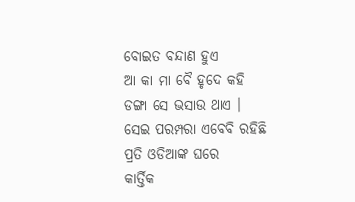ବୋଇତ ବନ୍ଦାଣ ହୁଏ
ଆ କା ମା ବୈ ହୃଦେ କହି
ଡଙ୍ଗା ସେ ଭସାଉ ଥାଏ ।
ସେଇ ପରମ୍ପରା ଏବେବି ରହିଛି
ପ୍ରତି ଓଡିଆଙ୍କ ଘରେ
କାର୍ତ୍ତିକ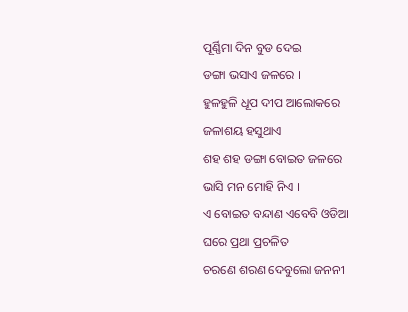ପୂର୍ଣ୍ଣିମା ଦିନ ବୁଡ ଦେଇ
ଡଙ୍ଗା ଭସାଏ ଜଳରେ ।
ହୁଳହୁଳି ଧୂପ ଦୀପ ଆଲୋକରେ
ଜଳାଶୟ ହସୁଥାଏ
ଶହ ଶହ ଡଙ୍ଗା ବୋଇତ ଜଳରେ
ଭାସି ମନ ମୋହି ନିଏ ।
ଏ ବୋଇତ ବନ୍ଦାଣ ଏବେବି ଓଡିଆ
ଘରେ ପ୍ରଥା ପ୍ରଚଳିତ
ଚରଣେ ଶରଣ ଦେବୁଲୋ ଜନନୀ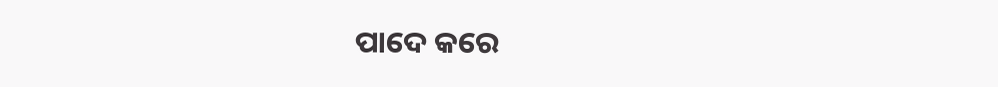ପାଦେ କରେ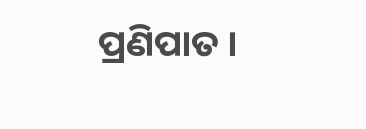ପ୍ରଣିପାତ ।